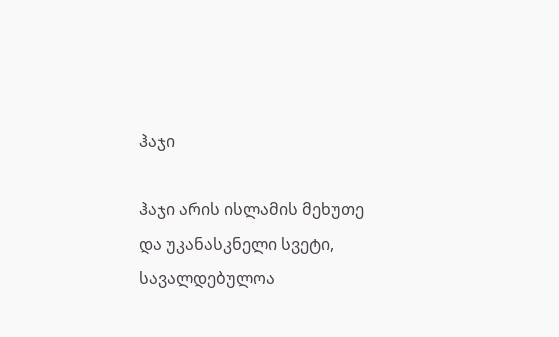ჰაჯი

ჰაჯი არის ისლამის მეხუთე და უკანასკნელი სვეტი, სავალდებულოა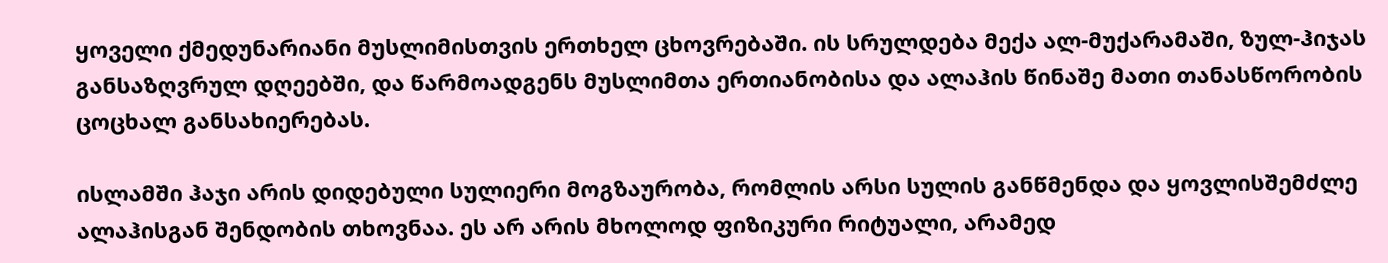ყოველი ქმედუნარიანი მუსლიმისთვის ერთხელ ცხოვრებაში. ის სრულდება მექა ალ-მუქარამაში, ზულ-ჰიჯას განსაზღვრულ დღეებში, და წარმოადგენს მუსლიმთა ერთიანობისა და ალაჰის წინაშე მათი თანასწორობის ცოცხალ განსახიერებას.

ისლამში ჰაჯი არის დიდებული სულიერი მოგზაურობა, რომლის არსი სულის განწმენდა და ყოვლისშემძლე ალაჰისგან შენდობის თხოვნაა. ეს არ არის მხოლოდ ფიზიკური რიტუალი, არამედ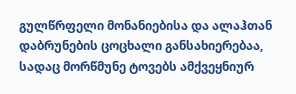გულწრფელი მონანიებისა და ალაჰთან დაბრუნების ცოცხალი განსახიერებაა, სადაც მორწმუნე ტოვებს ამქვეყნიურ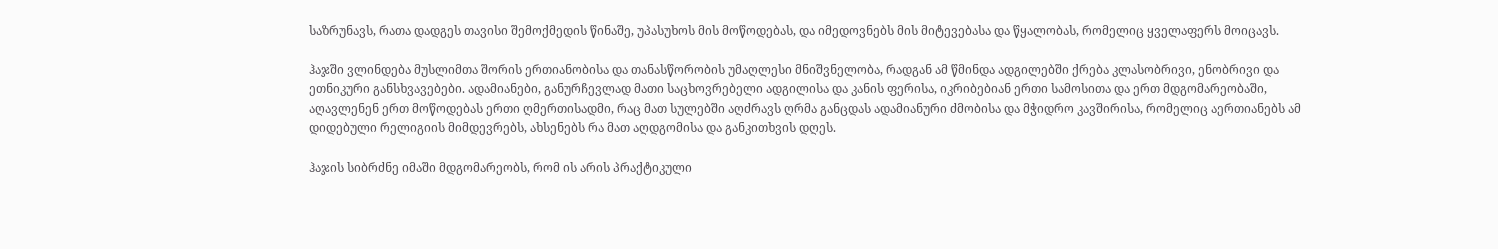საზრუნავს, რათა დადგეს თავისი შემოქმედის წინაშე, უპასუხოს მის მოწოდებას, და იმედოვნებს მის მიტევებასა და წყალობას, რომელიც ყველაფერს მოიცავს.

ჰაჯში ვლინდება მუსლიმთა შორის ერთიანობისა და თანასწორობის უმაღლესი მნიშვნელობა, რადგან ამ წმინდა ადგილებში ქრება კლასობრივი, ენობრივი და ეთნიკური განსხვავებები. ადამიანები, განურჩევლად მათი საცხოვრებელი ადგილისა და კანის ფერისა, იკრიბებიან ერთი სამოსითა და ერთ მდგომარეობაში, აღავლენენ ერთ მოწოდებას ერთი ღმერთისადმი, რაც მათ სულებში აღძრავს ღრმა განცდას ადამიანური ძმობისა და მჭიდრო კავშირისა, რომელიც აერთიანებს ამ დიდებული რელიგიის მიმდევრებს, ახსენებს რა მათ აღდგომისა და განკითხვის დღეს.

ჰაჯის სიბრძნე იმაში მდგომარეობს, რომ ის არის პრაქტიკული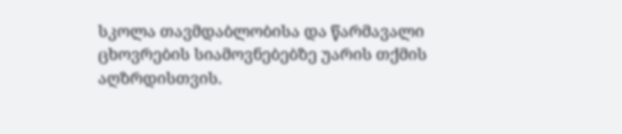სკოლა თავმდაბლობისა და წარმავალი ცხოვრების სიამოვნებებზე უარის თქმის აღზრდისთვის.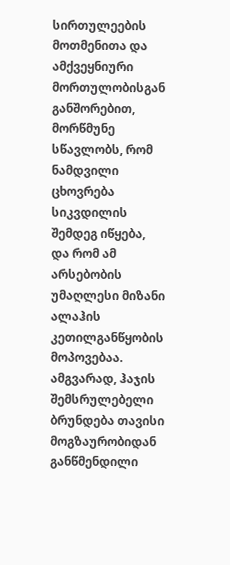სირთულეების მოთმენითა და ამქვეყნიური მორთულობისგან განშორებით, მორწმუნე სწავლობს, რომ ნამდვილი ცხოვრება სიკვდილის შემდეგ იწყება, და რომ ამ არსებობის უმაღლესი მიზანი ალაჰის კეთილგანწყობის მოპოვებაა. ამგვარად, ჰაჯის შემსრულებელი ბრუნდება თავისი მოგზაურობიდან განწმენდილი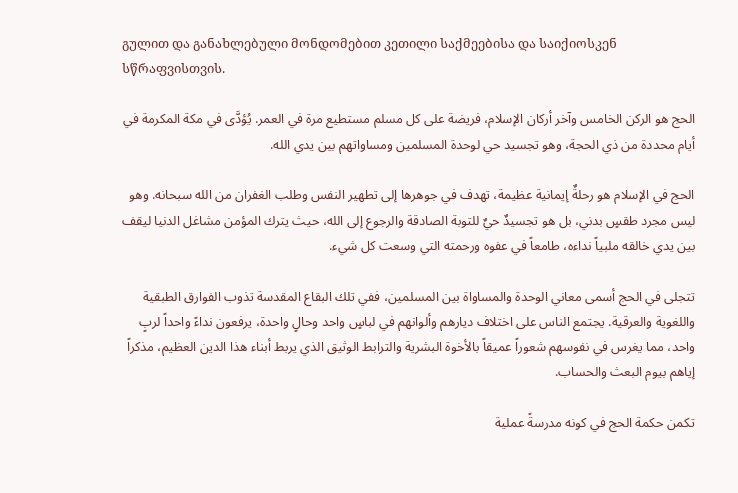გულით და განახლებული მონდომებით კეთილი საქმეებისა და საიქიოსკენ სწრაფვისთვის.

الحج هو الركن الخامس وآخر أركان الإسلام، فريضة على كل مسلم مستطيع مرة في العمر. يُؤدَّى في مكة المكرمة في أيام محددة من ذي الحجة، وهو تجسيد حي لوحدة المسلمين ومساواتهم بين يدي الله.

الحج في الإسلام هو رحلةٌ إيمانية عظيمة، تهدف في جوهرها إلى تطهير النفس وطلب الغفران من الله سبحانه. وهو ليس مجرد طقسٍ بدني، بل هو تجسيدٌ حيٌ للتوبة الصادقة والرجوع إلى الله، حيث يترك المؤمن مشاغل الدنيا ليقف بين يدي خالقه ملبياً نداءه، طامعاً في عفوه ورحمته التي وسعت كل شيء.

تتجلى في الحج أسمى معاني الوحدة والمساواة بين المسلمين، ففي تلك البقاع المقدسة تذوب الفوارق الطبقية واللغوية والعرقية. يجتمع الناس على اختلاف ديارهم وألوانهم في لباسٍ واحد وحالٍ واحدة، يرفعون نداءً واحداً لربٍ واحد، مما يغرس في نفوسهم شعوراً عميقاً بالأخوة البشرية والترابط الوثيق الذي يربط أبناء هذا الدين العظيم، مذكراً إياهم بيوم البعث والحساب.

تكمن حكمة الحج في كونه مدرسةً عملية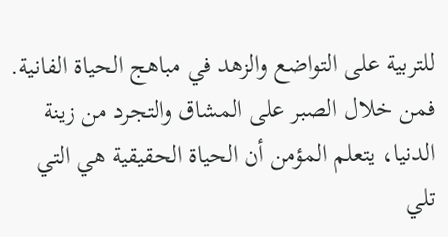للتربية على التواضع والزهد في مباهج الحياة الفانية. فمن خلال الصبر على المشاق والتجرد من زينة الدنيا، يتعلم المؤمن أن الحياة الحقيقية هي التي تلي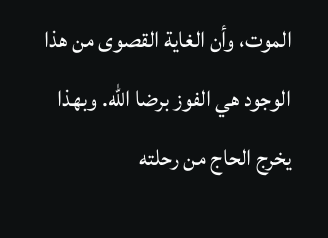الموت، وأن الغاية القصوى من هذا الوجود هي الفوز برضا الله. وبهذا يخرج الحاج من رحلته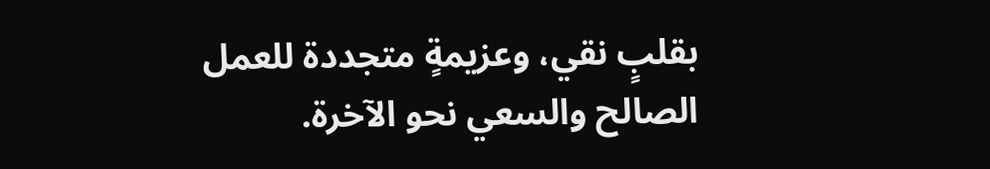بقلبٍ نقي، وعزيمةٍ متجددة للعمل الصالح والسعي نحو الآخرة.